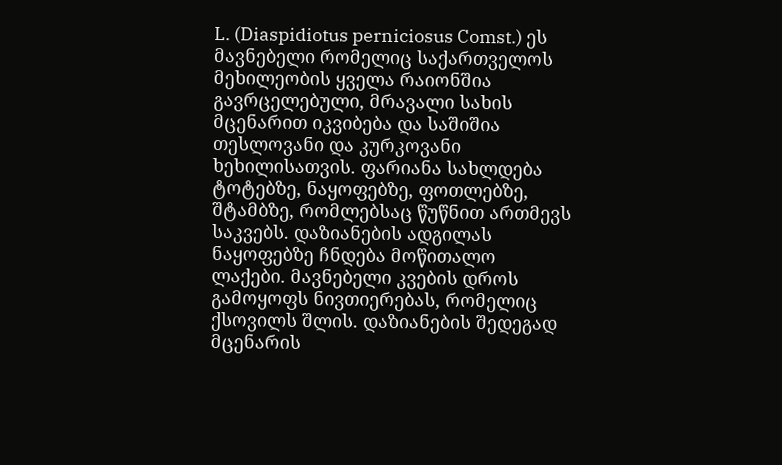L. (Diaspidiotus perniciosus Comst.) ეს მავნებელი რომელიც საქართველოს მეხილეობის ყველა რაიონშია გავრცელებული, მრავალი სახის მცენარით იკვიბება და საშიშია თესლოვანი და კურკოვანი ხეხილისათვის. ფარიანა სახლდება ტოტებზე, ნაყოფებზე, ფოთლებზე, შტამბზე, რომლებსაც წუწნით ართმევს საკვებს. დაზიანების ადგილას ნაყოფებზე ჩნდება მოწითალო ლაქები. მავნებელი კვების დროს გამოყოფს ნივთიერებას, რომელიც ქსოვილს შლის. დაზიანების შედეგად მცენარის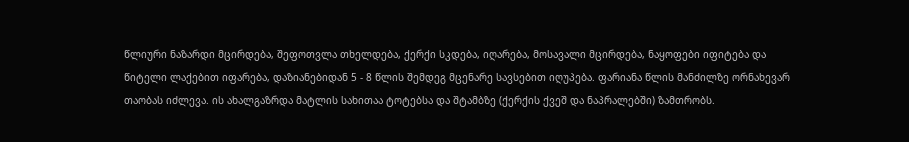წლიური ნაზარდი მცირდება, შეფოთვლა თხელდება, ქერქი სკდება, იღარება, მოსავალი მცირდება, ნაყოფები იფიტება და წიტელი ლაქებით იფარება, დაზიანებიდან 5 - 8 წლის შემდეგ მცენარე სავსებით იღუპება. ფარიანა წლის მანძილზე ორნახევარ თაობას იძლევა. ის ახალგაზრდა მატლის სახითაა ტოტებსა და შტამბზე (ქერქის ქვეშ და ნაპრალებში) ზამთრობს.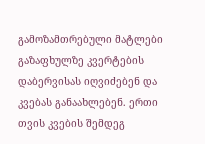გამოზამთრებული მატლები გაზაფხულზე კვერტების დაბერვისას იღვიძებენ და კვებას განაახლებენ. ერთი თვის კვების შემდეგ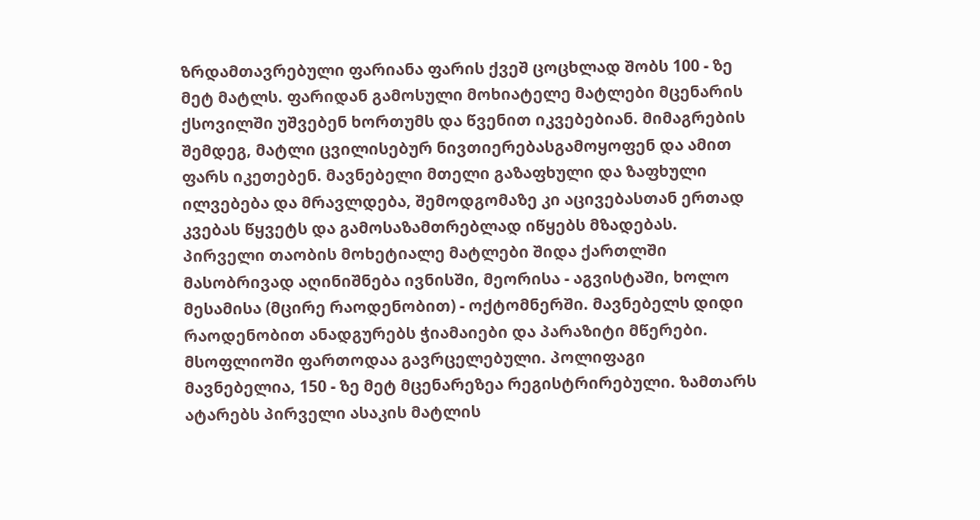ზრდამთავრებული ფარიანა ფარის ქვეშ ცოცხლად შობს 100 - ზე მეტ მატლს. ფარიდან გამოსული მოხიატელე მატლები მცენარის ქსოვილში უშვებენ ხორთუმს და წვენით იკვებებიან. მიმაგრების შემდეგ, მატლი ცვილისებურ ნივთიერებასგამოყოფენ და ამით ფარს იკეთებენ. მავნებელი მთელი გაზაფხული და ზაფხული ილვებება და მრავლდება, შემოდგომაზე კი აცივებასთან ერთად კვებას წყვეტს და გამოსაზამთრებლად იწყებს მზადებას. პირველი თაობის მოხეტიალე მატლები შიდა ქართლში მასობრივად აღინიშნება ივნისში, მეორისა - აგვისტაში, ხოლო მესამისა (მცირე რაოდენობით) - ოქტომნერში. მავნებელს დიდი რაოდენობით ანადგურებს ჭიამაიები და პარაზიტი მწერები.
მსოფლიოში ფართოდაა გავრცელებული. პოლიფაგი მავნებელია, 150 - ზე მეტ მცენარეზეა რეგისტრირებული. ზამთარს ატარებს პირველი ასაკის მატლის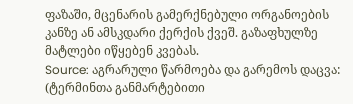ფაზაში, მცენარის გამერქნებული ორგანოების კანზე ან ამსკდარი ქერქის ქვეშ. გაზაფხულზე მატლები იწყებენ კვებას.
Source: აგრარული წარმოება და გარემოს დაცვა: (ტერმინთა განმარტებითი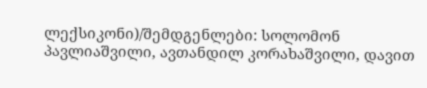ლექსიკონი)/შემდგენლები: სოლომონ პავლიაშვილი, ავთანდილ კორახაშვილი, დავით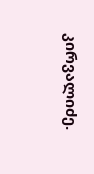კირვალიძე.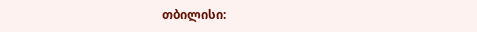თბილისი: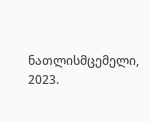ნათლისმცემელი, 2023.